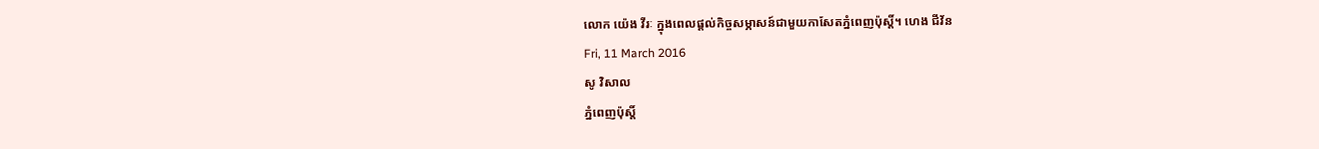លោក យ៉េង វីរៈ ក្នុងពេលផ្ដល់កិច្ចសម្ភាសន៍ជាមួយកាសែតភ្នំពេញប៉ុស្តិ៍។ ហេង ជីវ័ន
Fri, 11 March 2016
សូ វិសាល
ភ្នំពេញប៉ុស្តិ៍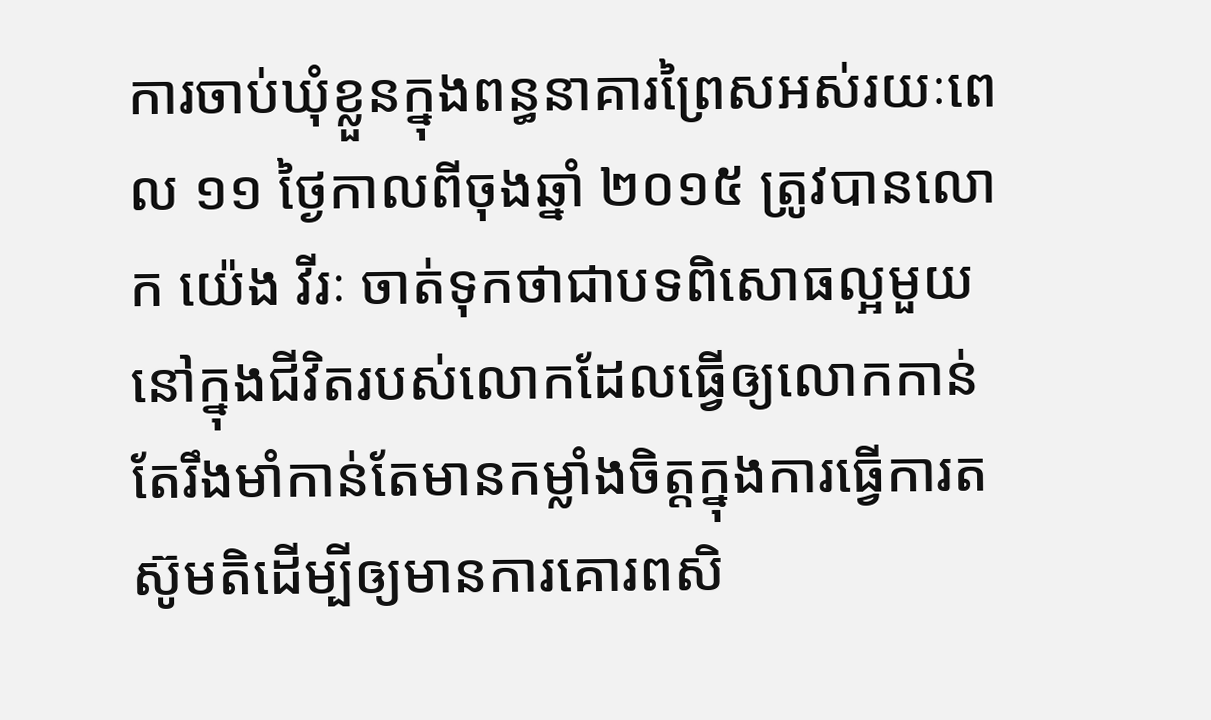ការចាប់ឃុំខ្លួនក្នុងពន្ធនាគារព្រៃសអស់រយៈពេល ១១ ថ្ងៃកាលពីចុងឆ្នាំ ២០១៥ ត្រូវបានលោក យ៉េង វីរៈ ចាត់ទុកថាជាបទពិសោធល្អមួយនៅក្នុងជីវិតរបស់លោកដែលធ្វើឲ្យលោកកាន់តែរឹងមាំកាន់តែមានកម្លាំងចិត្តក្នុងការធ្វើការតស៊ូមតិដើម្បីឲ្យមានការគោរពសិ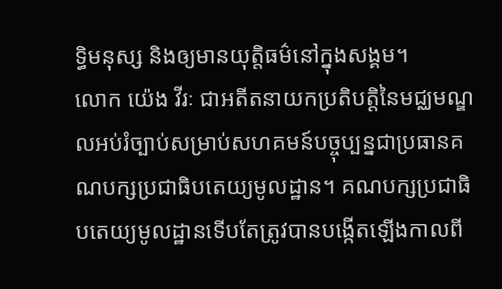ទ្ធិមនុស្ស និងឲ្យមានយុត្តិធម៌នៅក្នុងសង្គម។
លោក យ៉េង វីរៈ ជាអតីតនាយកប្រតិបត្តិនៃមជ្ឈមណ្ឌលអប់រំច្បាប់សម្រាប់សហគមន៍បច្ចុប្បន្នជាប្រធានគណបក្សប្រជាធិបតេយ្យមូលដ្ឋាន។ គណបក្សប្រជាធិបតេយ្យមូលដ្ឋានទើបតែត្រូវបានបង្កើតឡើងកាលពី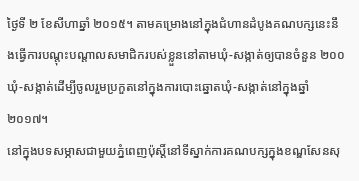ថ្ងៃទី ២ ខែសីហាឆ្នាំ ២០១៥។ តាមគម្រោងនៅក្នុងជំហានដំបូងគណបក្សនេះនឹងធ្វើការបណ្តុះបណ្តាលសមាជិករបស់ខ្លួននៅតាមឃុំ-សង្កាត់ឲ្យបានចំនួន ២០០ ឃុំ-សង្កាត់ដើម្បីចូលរួមប្រកួតនៅក្នុងការបោះឆ្នោតឃុំ-សង្កាត់នៅក្នុងឆ្នាំ ២០១៧។
នៅក្នុងបទសម្ភាសជាមួយភ្នំពេញប៉ុស្តិ៍នៅទីស្នាក់ការគណបក្សក្នុងខណ្ឌសែនសុ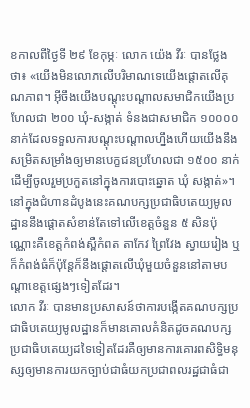ខកាលពីថ្ងៃទី ២៩ ខែកុម្ភៈ លោក យ៉េង វីរៈ បានថ្លែងថា៖ «យើងមិនលោភលើបរិមាណទេយើងផ្តោតលើគុណភាព។ អ៊ីចឹងយើងបណ្តុះបណ្តាលសមាជិកយើងប្រហែលជា ២០០ ឃុំ-សង្កាត់ ទំនងជាសមាជិក ១០០០០ នាក់ដែលទទួលការបណ្តុះបណ្តាលហ្នឹងហើយយើងនឹងសម្រិតសម្រាំងឲ្យមានបេក្ខជនប្រហែលជា ១៥០០ នាក់ដើម្បីចូលរួមប្រកួតនៅក្នុងការបោះឆ្នោត ឃុំ សង្កាត់»។
នៅក្នុងជំហានដំបូងនេះគណបក្សប្រជាធិបតេយ្យមូលដ្ឋាននឹងផ្តោតសំខាន់តែទៅលើខេត្តចំនួន ៥ សិនប៉ុណ្ណោះគឺខេត្តកំពង់ស្ពឺកំពត តាកែវ ព្រៃវែង ស្វាយរៀង ឬក៏កំពង់ធំក៏ប៉ុន្តែក៏នឹងផ្តោតលើឃុំមួយចំនួននៅតាមបណ្តាខេត្តផ្សេងៗទៀតដែរ។
លោក វីរៈ បានមានប្រសាសន៍ថាការបង្កើតគណបក្សប្រជាធិបតេយ្យមូលដ្ឋានក៏មានគោលគំនិតដូចគណបក្សប្រជាធិបតេយ្យដទៃទៀតដែរគឺឲ្យមានការគោរពសិទ្ធិមនុស្សឲ្យមានការយកច្បាប់ជាធំយកប្រជាពលរដ្ឋជាធំជា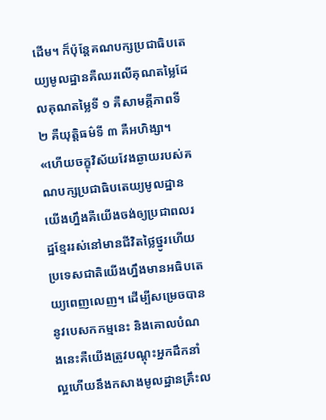ដើម។ ក៏ប៉ុន្តែគណបក្សប្រជាធិបតេយ្យមូលដ្ឋានគឺឈរលើគុណតម្លៃដែលគុណតម្លៃទី ១ គឺសាមគ្គីភាពទី ២ គឺយុត្តិធម៌ទី ៣ គឺអហិង្សា។ «ហើយចក្ខុវិស័យវែងឆ្ងាយរបស់គណបក្សប្រជាធិបតេយ្យមូលដ្ឋានយើងហ្នឹងគឺយើងចង់ឲ្យប្រជាពលរដ្ឋខ្មែររស់នៅមានជីវិតថ្លៃថ្នូរហើយប្រទេសជាតិយើងហ្នឹងមានអធិបតេយ្យពេញលេញ។ ដើម្បីសម្រេចបាននូវបេសកកម្មនេះ និងគោលបំណងនេះគឺយើងត្រូវបណ្តុះអ្នកដឹកនាំល្អហើយនឹងកសាងមូលដ្ឋានគ្រឹះល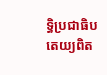ទ្ធិប្រជាធិបតេយ្យពិត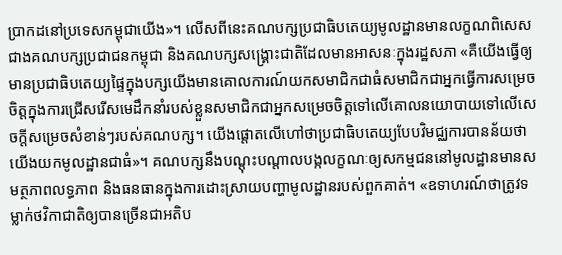ប្រាកដនៅប្រទេសកម្ពុជាយើង»។ លើសពីនេះគណបក្សប្រជាធិបតេយ្យមូលដ្ឋានមានលក្ខណពិសេសជាងគណបក្សប្រជាជនកម្ពុជា និងគណបក្សសង្គ្រោះជាតិដែលមានអាសនៈក្នុងរដ្ឋសភា «គឺយើងធ្វើឲ្យមានប្រជាធិបតេយ្យផ្ទៃក្នុងបក្សយើងមានគោលការណ៍យកសមាជិកជាធំសមាជិកជាអ្នកធ្វើការសម្រេចចិត្តក្នុងការជ្រើសរើសមេដឹកនាំរបស់ខ្លួនសមាជិកជាអ្នកសម្រេចចិត្តទៅលើគោលនយោបាយទៅលើសេចក្តីសម្រេចសំខាន់ៗរបស់គណបក្ស។ យើងផ្តោតលើហៅថាប្រជាធិបតេយ្យបែបវិមជ្ឈការបានន័យថាយើងយកមូលដ្ឋានជាធំ»។ គណបក្សនឹងបណ្តុះបណ្តាលបង្កលក្ខណៈឲ្យសកម្មជននៅមូលដ្ឋានមានសមត្ថភាពលទ្ធភាព និងធនធានក្នុងការដោះស្រាយបញ្ហាមូលដ្ឋានរបស់ពួកគាត់។ «ឧទាហរណ៍ថាត្រូវទម្លាក់ថវិកាជាតិឲ្យបានច្រើនជាអតិប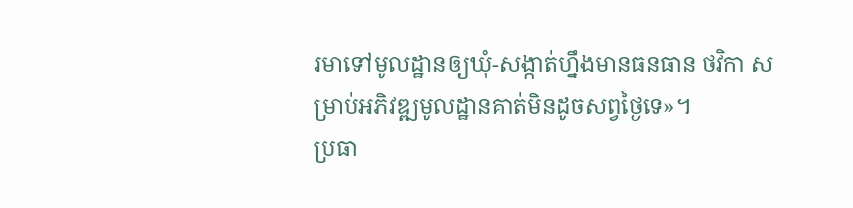រមាទៅមូលដ្ឋានឲ្យឃុំ-សង្កាត់ហ្នឹងមានធនធាន ថវិកា សម្រាប់អភិវឌ្ឍមូលដ្ឋានគាត់មិនដូចសព្វថ្ងៃទេ»។
ប្រធា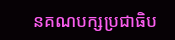នគណបក្សប្រជាធិប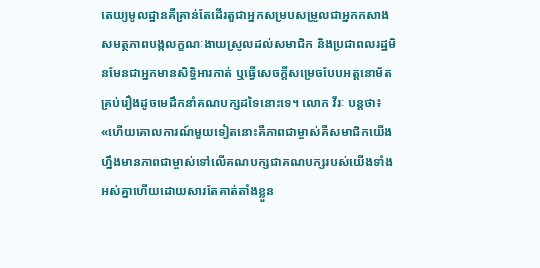តេយ្យមូលដ្ឋានគឺគ្រាន់តែដើរតួជាអ្នកសម្របសម្រួលជាអ្នកកសាងសមត្ថភាពបង្កលក្ខណៈងាយស្រូលដល់សមាជិក និងប្រជាពលរដ្ឋមិនមែនជាអ្នកមានសិទ្ធិអារកាត់ ឬធ្វើសេចក្តីសម្រេចបែបអត្តនោម័តគ្រប់រឿងដូចមេដឹកនាំគណបក្សដទៃនោះទេ។ លោក វីរៈ បន្តថា៖ «ហើយគោលការណ៍មួយទៀតនោះគឺភាពជាម្ចាស់គឺសមាជិកយើងហ្នឹងមានភាពជាម្ចាស់ទៅលើគណបក្សជាគណបក្សរបស់យើងទាំងអស់គ្នាហើយដោយសារតែគាត់តាំងខ្លួន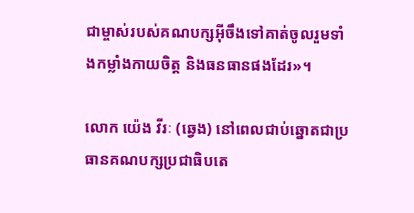ជាម្ចាស់របស់គណបក្សអ៊ីចឹងទៅគាត់ចូលរួមទាំងកម្លាំងកាយចិត្ត និងធនធានផងដែរ»។

លោក យ៉េង វីរៈ (ឆ្វេង) នៅពេលជាប់ឆ្នោតជាប្រធានគណបក្សប្រជាធិបតេ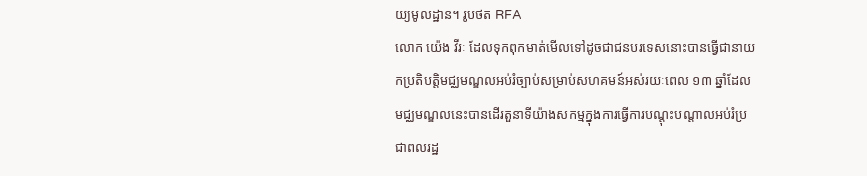យ្យមូលដ្ឋាន។ រូបថត RFA
លោក យ៉េង វីរៈ ដែលទុកពុកមាត់មើលទៅដូចជាជនបរទេសនោះបានធ្វើជានាយកប្រតិបត្តិមជ្ឈមណ្ឌលអប់រំច្បាប់សម្រាប់សហគមន៍អស់រយៈពេល ១៣ ឆ្នាំដែលមជ្ឈមណ្ឌលនេះបានដើរតួនាទីយ៉ាងសកម្មក្នុងការធ្វើការបណ្តុះបណ្តាលអប់រំប្រជាពលរដ្ឋ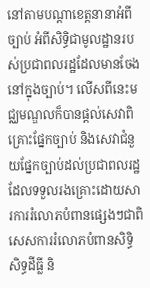នៅតាមបណ្តាខេត្តនានាអំពីច្បាប់ អំពីសិទ្ធិជាមូលដ្ឋានរបស់ប្រជាពលរដ្ឋដែលមានចែងនៅក្នុងច្បាប់។ លើសពីនេះមជ្ឈមណ្ឌលក៏បានផ្តល់សេវាពិគ្រោះផ្នែកច្បាប់ និងសេវាជំនួយផ្នែកច្បាប់ដល់ប្រជាពលរដ្ឋដែលទទួលរងគ្រោះដោយសារការរំលោភបំពានផ្សេងៗជាពិសេសការរំលោភបំពានសិទ្ធិសិទ្ធដីធ្លី និ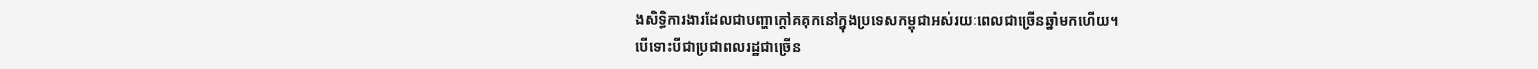ងសិទ្ធិការងារដែលជាបញ្ហាក្តៅគគុកនៅក្នុងប្រទេសកម្ពុជាអស់រយៈពេលជាច្រើនឆ្នាំមកហើយ។
បើទោះបីជាប្រជាពលរដ្ឋជាច្រើន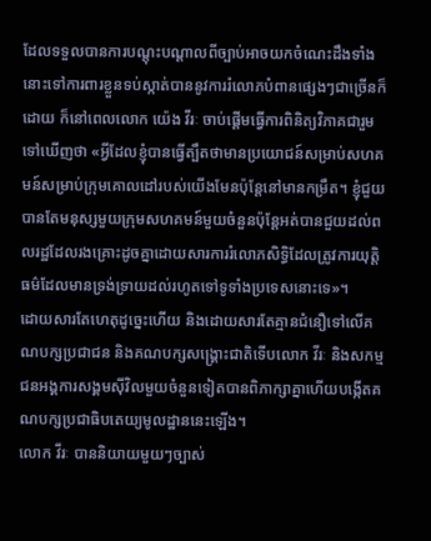ដែលទទួលបានការបណ្តុះបណ្តាលពីច្បាប់អាចយកចំណេះដឹងទាំងនោះទៅការពារខ្លួនទប់ស្កាត់បាននូវការរំលោភបំពានផ្សេងៗជាច្រើនក៏ដោយ ក៏នៅពេលលោក យ៉េង វីរៈ ចាប់ផ្តើមធ្វើការពិនិត្យវិភាគជារួមទៅឃើញថា «អ្វីដែលខ្ញុំបានធ្វើត្បឹតថាមានប្រយោជន៍សម្រាប់សហគមន៍សម្រាប់ក្រុមគោលដៅរបស់យើងមែនប៉ុន្តែនៅមានកម្រឹត។ ខ្ញុំជួយបានតែមនុស្សមួយក្រុមសហគមន៍មួយចំនួនប៉ុន្តែអត់បានជួយដល់ពលរដ្ឋដែលរងគ្រោះដូចគ្នាដោយសារការរំលោភសិទ្ធិដែលត្រូវការយុត្តិធម៌ដែលមានទ្រង់ទ្រាយដល់រហូតទៅទូទាំងប្រទេសនោះទេ»។
ដោយសារតែហេតុដូច្នេះហើយ និងដោយសារតែគ្មានជំនឿទៅលើគណបក្សប្រជាជន និងគណបក្សសង្គ្រោះជាតិទើបលោក វីរៈ និងសកម្មជនអង្គការសង្គមស៊ីវិលមួយចំនួនទៀតបានពិភាក្សាគ្នាហើយបង្កើតគណបក្សប្រជាធិបតេយ្យមូលដ្ឋាននេះឡើង។
លោក វីរៈ បាននិយាយមួយៗច្បាស់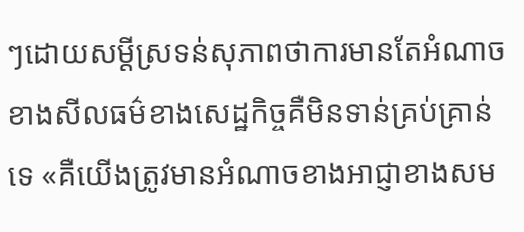ៗដោយសម្តីស្រទន់សុភាពថាការមានតែអំណាចខាងសីលធម៌ខាងសេដ្ឋកិច្ចគឺមិនទាន់គ្រប់គ្រាន់ទេ «គឺយើងត្រូវមានអំណាចខាងអាជ្ញាខាងសម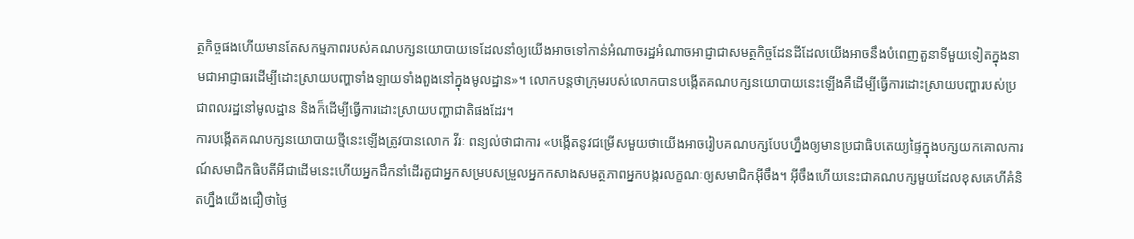ត្ថកិច្ចផងហើយមានតែសកម្មភាពរបស់គណបក្សនយោបាយទេដែលនាំឲ្យយើងអាចទៅកាន់អំណាចរដ្ឋអំណាចអាជ្ញាជាសមត្ថកិច្ចដែនដីដែលយើងអាចនឹងបំពេញតួនាទីមួយទៀតក្នុងនាមជាអាជ្ញាធរដើម្បីដោះស្រាយបញ្ហាទាំងឡាយទាំងពួងនៅក្នុងមូលដ្ឋាន»។ លោកបន្តថាក្រុមរបស់លោកបានបង្កើតគណបក្សនយោបាយនេះឡើងគឺដើម្បីធ្វើការដោះស្រាយបញ្ហារបស់ប្រជាពលរដ្ឋនៅមូលដ្ឋាន និងក៏ដើម្បីធ្វើការដោះស្រាយបញ្ហាជាតិផងដែរ។
ការបង្កើតគណបក្សនយោបាយថ្មីនេះឡើងត្រូវបានលោក វីរៈ ពន្យល់ថាជាការ «បង្កើតនូវជម្រើសមួយថាយើងអាចរៀបគណបក្សបែបហ្នឹងឲ្យមានប្រជាធិបតេយ្យផ្ទៃក្នុងបក្សយកគោលការណ៍សមាជិកធិបតីអីជាដើមនេះហើយអ្នកដឹកនាំដើរតួជាអ្នកសម្របសម្រួលអ្នកកសាងសមត្ថភាពអ្នកបង្ករលក្ខណៈឲ្យសមាជិកអ៊ីចឹង។ អ៊ីចឹងហើយនេះជាគណបក្សមួយដែលខុសគេហីគំនិតហ្នឹងយើងជឿថាថ្ងៃ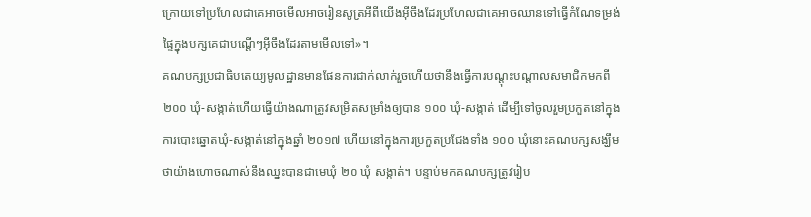ក្រោយទៅប្រហែលជាគេអាចមើលអាចរៀនសូត្រអីពីយើងអ៊ីចឹងដែរប្រហែលជាគេអាចឈានទៅធ្វើកំណែទម្រង់ផ្ទៃក្នុងបក្សគេជាបណ្តើៗអ៊ីចឹងដែរតាមមើលទៅ»។
គណបក្សប្រជាធិបតេយ្យមូលដ្ឋានមានផែនការជាក់លាក់រួចហើយថានឹងធ្វើការបណ្តុះបណ្តាលសមាជិកមកពី ២០០ ឃុំ-សង្កាត់ហើយធ្វើយ៉ាងណាត្រូវសម្រិតសម្រាំងឲ្យបាន ១០០ ឃុំ-សង្កាត់ ដើម្បីទៅចូលរួមប្រកួតនៅក្នុងការបោះឆ្នោតឃុំ-សង្កាត់នៅក្នុងឆ្នាំ ២០១៧ ហើយនៅក្នុងការប្រកួតប្រជែងទាំង ១០០ ឃុំនោះគណបក្សសង្ឃឹមថាយ៉ាងហោចណាស់នឹងឈ្នះបានជាមេឃុំ ២០ ឃុំ សង្កាត់។ បន្ទាប់មកគណបក្សត្រូវរៀប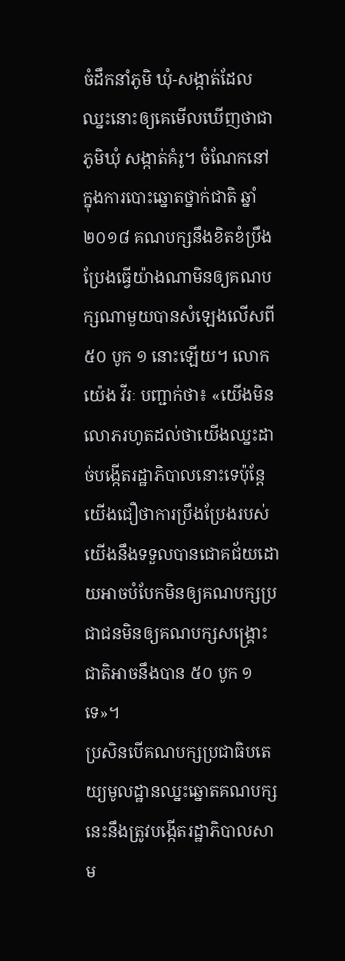ចំដឹកនាំភូមិ ឃុំ-សង្កាត់ដែលឈ្នះនោះឲ្យគេមើលឃើញថាជាភូមិឃុំ សង្កាត់គំរូ។ ចំណែកនៅក្នុងការបោះឆ្នោតថ្នាក់ជាតិ ឆ្នាំ ២០១៨ គណបក្សនឹងខិតខំប្រឹងប្រែងធ្វើយ៉ាងណាមិនឲ្យគណបក្សណាមួយបានសំឡេងលើសពី ៥០ បូក ១ នោះឡើយ។ លោក យ៉េង វីរៈ បញ្ជាក់ថា៖ «យើងមិនលោភរហូតដល់ថាយើងឈ្នះដាច់បង្កើតរដ្ឋាភិបាលនោះទេប៉ុន្តែយើងជឿថាការប្រឹងប្រែងរបស់យើងនឹងទទួលបានជោគជ័យដោយអាចបំបែកមិនឲ្យគណបក្សប្រជាជនមិនឲ្យគណបក្សសង្គ្រោះជាតិអាចនឹងបាន ៥០ បូក ១ ទេ»។
ប្រសិនបើគណបក្សប្រជាធិបតេយ្យមូលដ្ឋានឈ្នះឆ្នោតគណបក្សនេះនឹងត្រូវបង្កើតរដ្ឋាភិបាលសាម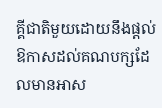គ្គីជាតិមួយដោយនឹងផ្តល់ឱកាសដល់គណបក្សដែលមានអាស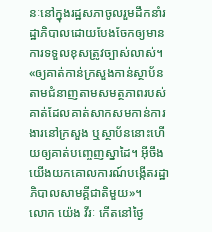នៈនៅក្នុងរដ្ឋសភាចូលរួមដឹកនាំរដ្ឋាភិបាលដោយបែងចែកឲ្យមានការទទួលខុសត្រូវច្បាស់លាស់។ «ឲ្យគាត់កាន់ក្រសួងកាន់ស្ថាប័នតាមជំនាញតាមសមត្ថភាពរបស់គាត់ដែលគាត់សាកសមកាន់ការងារនៅក្រសួង ឬស្ថាប័ននោះហើយឲ្យគាត់បញ្ចេញស្នាដៃ។ អ៊ីចឹងយើងយកគោលការណ៍បង្កើតរដ្ឋាភិបាលសាមគ្គីជាតិមួយ»។
លោក យ៉េង វីរៈ កើតនៅថ្ងៃ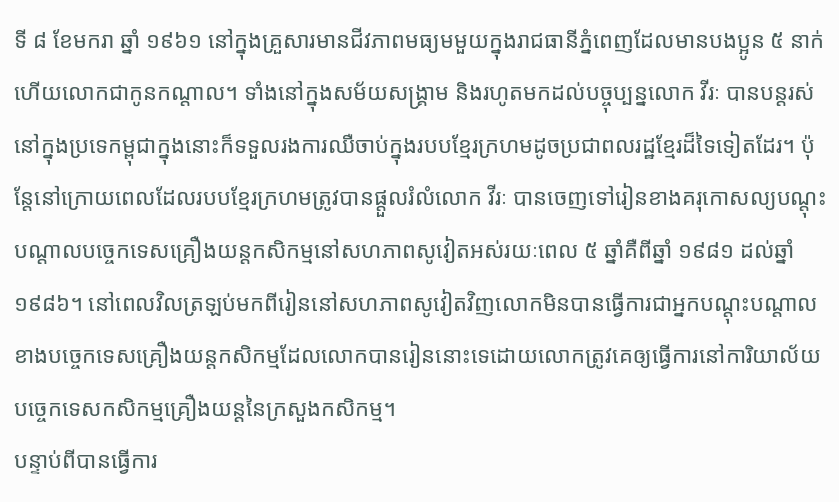ទី ៨ ខែមករា ឆ្នាំ ១៩៦១ នៅក្នុងគ្រួសារមានជីវភាពមធ្យមមួយក្នុងរាជធានីភ្នំពេញដែលមានបងប្អូន ៥ នាក់ហើយលោកជាកូនកណ្តាល។ ទាំងនៅក្នុងសម័យសង្គ្រាម និងរហូតមកដល់បច្ចុប្បន្នលោក វីរៈ បានបន្តរស់នៅក្នុងប្រទេកម្ពុជាក្នុងនោះក៏ទទួលរងការឈឺចាប់ក្នុងរបបខ្មែរក្រហមដូចប្រជាពលរដ្ឋខ្មែរដ៏ទៃទៀតដែរ។ ប៉ុន្តែនៅក្រោយពេលដែលរបបខ្មែរក្រហមត្រូវបានផ្តួលរំលំលោក វីរៈ បានចេញទៅរៀនខាងគរុកោសល្យបណ្តុះបណ្តាលបច្ចេកទេសគ្រឿងយន្តកសិកម្មនៅសហភាពសូវៀតអស់រយៈពេល ៥ ឆ្នាំគឺពីឆ្នាំ ១៩៨១ ដល់ឆ្នាំ ១៩៨៦។ នៅពេលវិលត្រឡប់មកពីរៀននៅសហភាពសូវៀតវិញលោកមិនបានធ្វើការជាអ្នកបណ្តុះបណ្តាលខាងបច្ចេកទេសគ្រឿងយន្តកសិកម្មដែលលោកបានរៀននោះទេដោយលោកត្រូវគេឲ្យធ្វើការនៅការិយាល័យបច្ចេកទេសកសិកម្មគ្រឿងយន្តនៃក្រសួងកសិកម្ម។
បន្ទាប់ពីបានធ្វើការ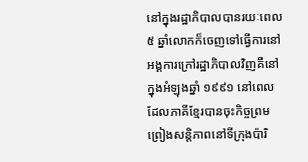នៅក្នុងរដ្ឋាភិបាលបានរយៈពេល ៥ ឆ្នាំលោកក៏ចេញទៅធ្វើការនៅអង្គការក្រៅរដ្ឋាភិបាលវិញគឺនៅក្នុងអំឡុងឆ្នាំ ១៩៩១ នៅពេលដែលភាគីខ្មែរបានចុះកិច្ចព្រមព្រៀងសន្តិភាពនៅទីក្រុងប៉ារិ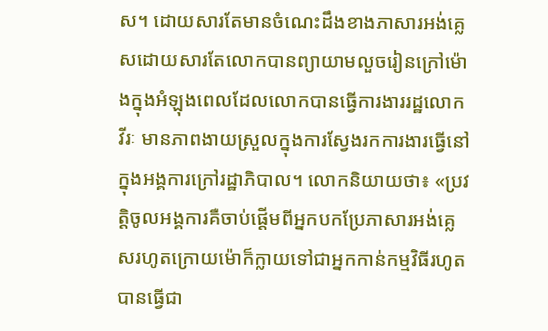ស។ ដោយសារតែមានចំណេះដឹងខាងភាសារអង់គ្លេសដោយសារតែលោកបានព្យាយាមលួចរៀនក្រៅម៉ោងក្នុងអំឡុងពេលដែលលោកបានធ្វើការងាររដ្ឋលោក វីរៈ មានភាពងាយស្រួលក្នុងការស្វែងរកការងារធ្វើនៅក្នុងអង្គការក្រៅរដ្ឋាភិបាល។ លោកនិយាយថា៖ «ប្រវត្តិចូលអង្គការគឺចាប់ផ្តើមពីអ្នកបកប្រែភាសារអង់គ្លេសរហូតក្រោយម៉ោក៏ក្លាយទៅជាអ្នកកាន់កម្មវិធីរហូតបានធ្វើជា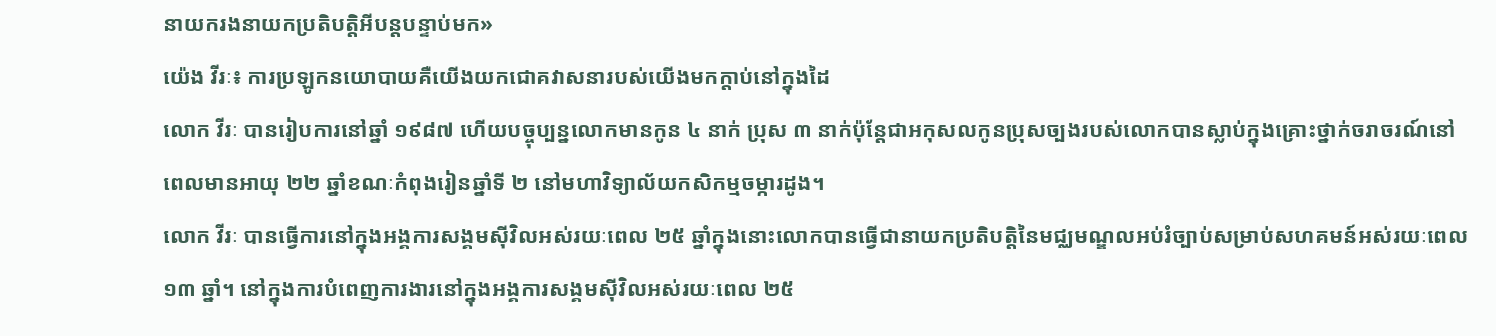នាយករងនាយកប្រតិបត្តិអីបន្តបន្ទាប់មក»
យ៉េង វីរៈ៖ ការប្រឡូកនយោបាយគឺយើងយកជោគវាសនារបស់យើងមកក្តាប់នៅក្នុងដៃ
លោក វីរៈ បានរៀបការនៅឆ្នាំ ១៩៨៧ ហើយបច្ចុប្បន្នលោកមានកូន ៤ នាក់ ប្រុស ៣ នាក់ប៉ុន្តែជាអកុសលកូនប្រុសច្បងរបស់លោកបានស្លាប់ក្នុងគ្រោះថ្នាក់ចរាចរណ៍នៅពេលមានអាយុ ២២ ឆ្នាំខណៈកំពុងរៀនឆ្នាំទី ២ នៅមហាវិទ្យាល័យកសិកម្មចម្ការដូង។
លោក វីរៈ បានធ្វើការនៅក្នុងអង្គការសង្គមស៊ីវិលអស់រយៈពេល ២៥ ឆ្នាំក្នុងនោះលោកបានធ្វើជានាយកប្រតិបត្តិនៃមជ្ឈមណ្ឌលអប់រំច្បាប់សម្រាប់សហគមន៍អស់រយៈពេល ១៣ ឆ្នាំ។ នៅក្នុងការបំពេញការងារនៅក្នុងអង្គការសង្គមស៊ីវិលអស់រយៈពេល ២៥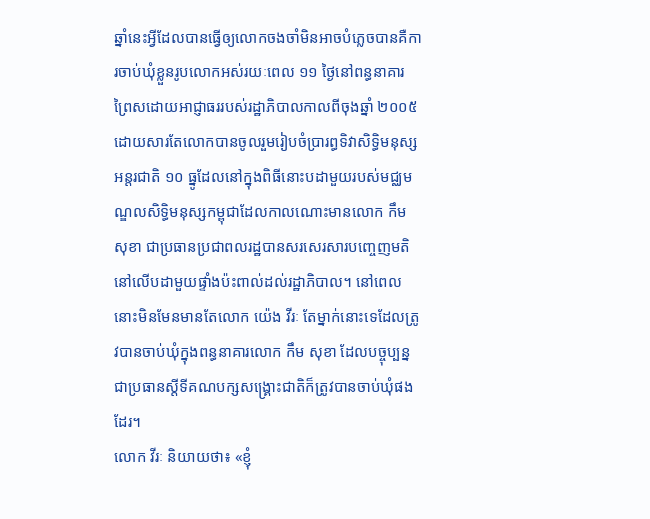ឆ្នាំនេះអ្វីដែលបានធ្វើឲ្យលោកចងចាំមិនអាចបំភ្លេចបានគឺការចាប់ឃុំខ្លួនរូបលោកអស់រយៈពេល ១១ ថ្ងៃនៅពន្ធនាគារព្រៃសដោយអាជ្ញាធររបស់រដ្ឋាភិបាលកាលពីចុងឆ្នាំ ២០០៥ ដោយសារតែលោកបានចូលរួមរៀបចំប្រារព្ធទិវាសិទ្ធិមនុស្សអន្តរជាតិ ១០ ធ្នូដែលនៅក្នុងពិធីនោះបដាមួយរបស់មជ្ឈមណ្ឌលសិទ្ធិមនុស្សកម្ពុជាដែលកាលណោះមានលោក កឹម សុខា ជាប្រធានប្រជាពលរដ្ឋបានសរសេរសារបញ្ចេញមតិនៅលើបដាមួយផ្ទាំងប៉ះពាល់ដល់រដ្ឋាភិបាល។ នៅពេលនោះមិនមែនមានតែលោក យ៉េង វីរៈ តែម្នាក់នោះទេដែលត្រូវបានចាប់ឃុំក្នុងពន្ធនាគារលោក កឹម សុខា ដែលបច្ចុប្បន្នជាប្រធានស្តីទីគណបក្សសង្គ្រោះជាតិក៏ត្រូវបានចាប់ឃុំផងដែរ។
លោក វីរៈ និយាយថា៖ «ខ្ញុំ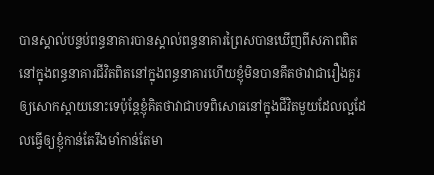បានស្គាល់បន្ទប់ពន្ធនាគារបានស្គាល់ពន្ធនាគារព្រៃសបានឃើញពីសភាពពិតនៅក្នុងពន្ធនាគារជីវិតពិតនៅក្នុងពន្ធនាគារហើយខ្ញុំមិនបានគឹតថាវាជារឿងគួរឲ្យសោកស្តាយនោះទេប៉ុន្តែខ្ញុំគិតថាវាជាបទពិសោធនៅក្នុងជីវិតមួយដែលល្អដែលធ្វើឲ្យខ្ញុំកាន់តែរឹងមាំកាន់តែមា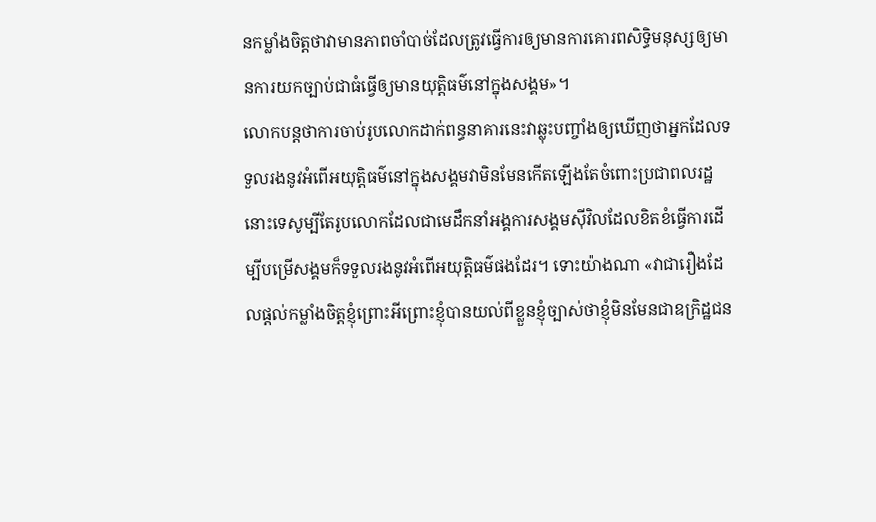នកម្លាំងចិត្តថាវាមានភាពចាំបាច់ដែលត្រូវធ្វើការឲ្យមានការគោរពសិទ្ធិមនុស្សឲ្យមានការយកច្បាប់ជាធំធ្វើឲ្យមានយុត្តិធម៌នៅក្នុងសង្គម»។
លោកបន្តថាការចាប់រូបលោកដាក់ពន្ធនាគារនេះវាឆ្លុះបញ្ចាំងឲ្យឃើញថាអ្នកដែលទទួលរងនូវអំពើអយុត្តិធម៌នៅក្នុងសង្គមវាមិនមែនកើតឡើងតែចំពោះប្រជាពលរដ្ឋនោះទេសូម្បីតែរូបលោកដែលជាមេដឹកនាំអង្គការសង្គមស៊ីវិលដែលខិតខំធ្វើការដើម្បីបម្រើសង្គមក៏ទទួលរងនូវអំពើអយុត្តិធម៌ផងដែរ។ ទោះយ៉ាងណា «វាជារឿងដែលផ្តល់កម្លាំងចិត្តខ្ញុំព្រោះអីព្រោះខ្ញុំបានយល់ពីខ្លួនខ្ញុំច្បាស់ថាខ្ញុំមិនមែនជាឧក្រិដ្ឋជន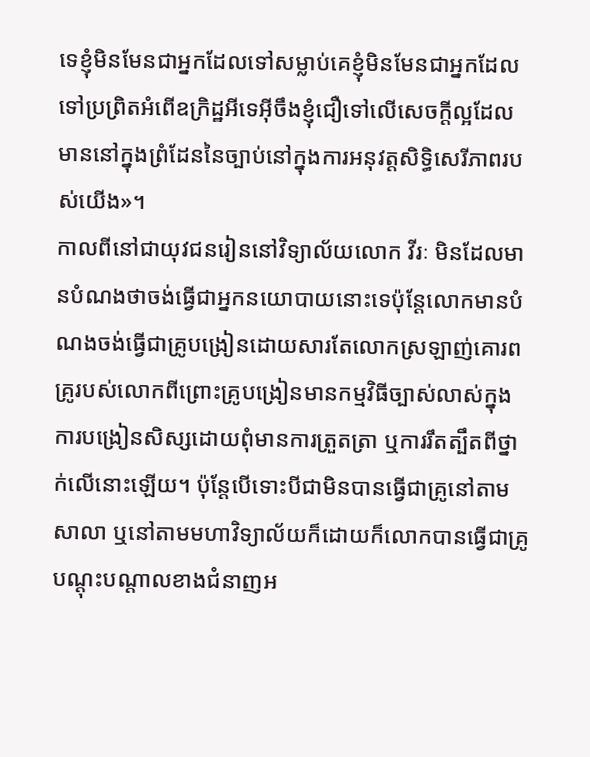ទេខ្ញុំមិនមែនជាអ្នកដែលទៅសម្លាប់គេខ្ញុំមិនមែនជាអ្នកដែលទៅប្រព្រិតអំពើឧក្រិដ្ឋអីទេអ៊ីចឹងខ្ញុំជឿទៅលើសេចក្តីល្អដែលមាននៅក្នុងព្រំដែននៃច្បាប់នៅក្នុងការអនុវត្តសិទ្ធិសេរីភាពរបស់យើង»។
កាលពីនៅជាយុវជនរៀននៅវិទ្យាល័យលោក វីរៈ មិនដែលមានបំណងថាចង់ធ្វើជាអ្នកនយោបាយនោះទេប៉ុន្តែលោកមានបំណងចង់ធ្វើជាគ្រូបង្រៀនដោយសារតែលោកស្រឡាញ់គោរពគ្រូរបស់លោកពីព្រោះគ្រូបង្រៀនមានកម្មវិធីច្បាស់លាស់ក្នុងការបង្រៀនសិស្សដោយពុំមានការត្រួតត្រា ឬការរឹតត្បឹតពីថ្នាក់លើនោះឡើយ។ ប៉ុន្តែបើទោះបីជាមិនបានធ្វើជាគ្រូនៅតាមសាលា ឬនៅតាមមហាវិទ្យាល័យក៏ដោយក៏លោកបានធ្វើជាគ្រូបណ្តុះបណ្តាលខាងជំនាញអ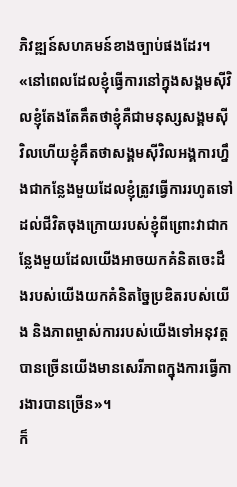ភិវឌ្ឍន៍សហគមន៍ខាងច្បាប់ផងដែរ។ «នៅពេលដែលខ្ញុំធ្វើការនៅក្នុងសង្គមស៊ីវិលខ្ញុំតែងតែគឹតថាខ្ញុំគឺជាមនុស្សសង្គមស៊ីវិលហើយខ្ញុំគឹតថាសង្គមស៊ីវិលអង្គការហ្នឹងជាកន្លែងមួយដែលខ្ញុំត្រូវធ្វើការរហូតទៅដល់ជីវិតចុងក្រោយរបស់ខ្ញុំពីព្រោះវាជាកន្លែងមួយដែលយើងអាចយកគំនិតចេះដឹងរបស់យើងយកគំនិតច្នៃប្រឌិតរបស់យើង និងភាពម្ចាស់ការរបស់យើងទៅអនុវត្តបានច្រើនយើងមានសេរីភាពក្នុងការធ្វើការងារបានច្រើន»។
ក៏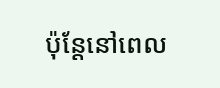ប៉ុន្តែនៅពេល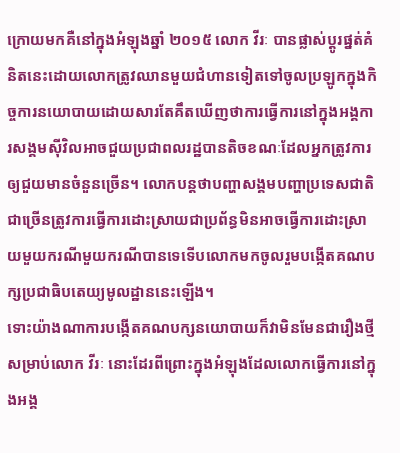ក្រោយមកគឺនៅក្នុងអំឡុងឆ្នាំ ២០១៥ លោក វីរៈ បានផ្លាស់ប្តូរផ្នត់គំនិតនេះដោយលោកត្រូវឈានមួយជំហានទៀតទៅចូលប្រឡូកក្នុងកិច្ចការនយោបាយដោយសារតែគឹតឃើញថាការធ្វើការនៅក្នុងអង្គការសង្គមស៊ីវិលអាចជួយប្រជាពលរដ្ឋបានតិចខណៈដែលអ្នកត្រូវការឲ្យជួយមានចំនួនច្រើន។ លោកបន្តថាបញ្ហាសង្គមបញ្ហាប្រទេសជាតិជាច្រើនត្រូវការធ្វើការដោះស្រាយជាប្រព័ន្ធមិនអាចធ្វើការដោះស្រាយមួយករណីមួយករណីបានទេទើបលោកមកចូលរួមបង្កើតគណបក្សប្រជាធិបតេយ្យមូលដ្ឋាននេះឡើង។
ទោះយ៉ាងណាការបង្កើតគណបក្សនយោបាយក៏វាមិនមែនជារឿងថ្មីសម្រាប់លោក វីរៈ នោះដែរពីព្រោះក្នុងអំឡុងដែលលោកធ្វើការនៅក្នុងអង្គ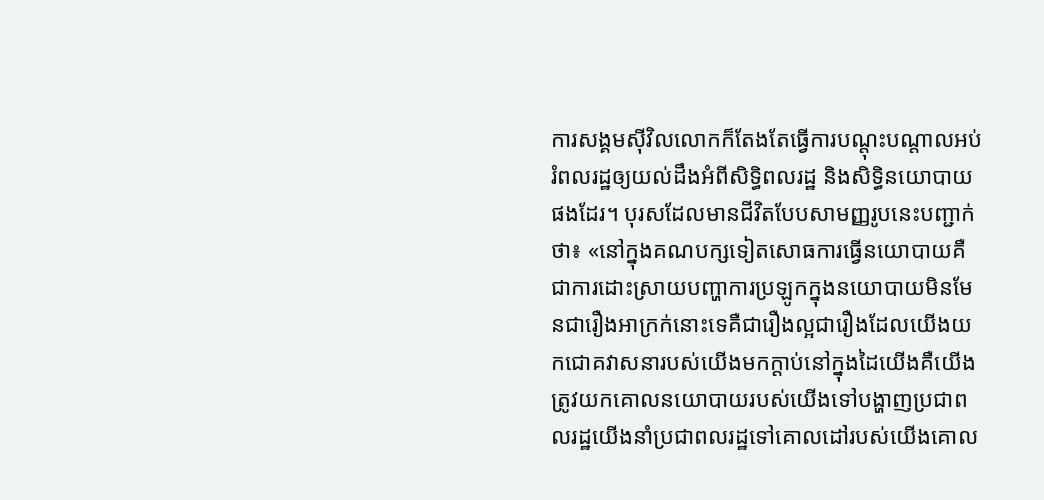ការសង្គមស៊ីវិលលោកក៏តែងតែធ្វើការបណ្តុះបណ្តាលអប់រំពលរដ្ឋឲ្យយល់ដឹងអំពីសិទ្ធិពលរដ្ឋ និងសិទ្ធិនយោបាយផងដែរ។ បុរសដែលមានជីវិតបែបសាមញ្ញរូបនេះបញ្ជាក់ថា៖ «នៅក្នុងគណបក្សទៀតសោធការធ្វើនយោបាយគឺជាការដោះស្រាយបញ្ហាការប្រឡូកក្នុងនយោបាយមិនមែនជារឿងអាក្រក់នោះទេគឺជារឿងល្អជារឿងដែលយើងយកជោគវាសនារបស់យើងមកក្តាប់នៅក្នុងដៃយើងគឺយើងត្រូវយកគោលនយោបាយរបស់យើងទៅបង្ហាញប្រជាពលរដ្ឋយើងនាំប្រជាពលរដ្ឋទៅគោលដៅរបស់យើងគោល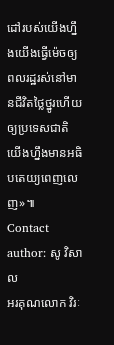ដៅរបស់យើងហ្នឹងយើងធ្វើម៉េចឲ្យពលរដ្ឋរស់នៅមានជីវិតថ្លៃថ្នូរហើយឲ្យប្រទេសជាតិយើងហ្នឹងមានអធិបតេយ្យពេញលេញ»៕
Contact author: សូ វិសាល
អរគុណលោក វិរៈ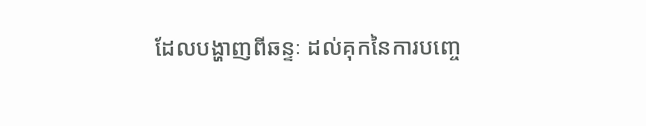ដែលបង្ហាញពីឆន្ទៈ ដល់គុកនៃការបញ្ចេ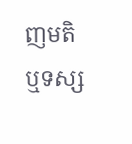ញមតិ ឬទស្ស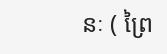នៈ ( ព្រៃ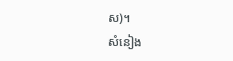ស)។
សំនៀង